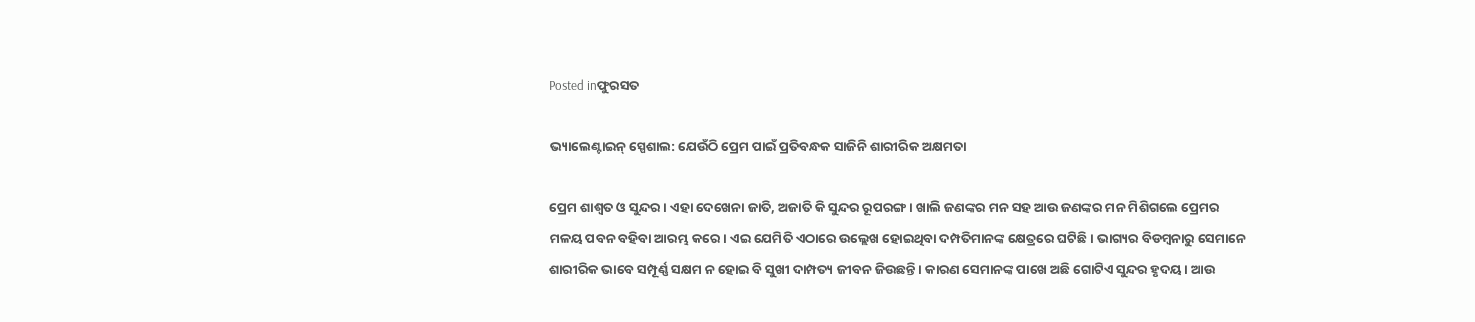Posted inଫୁରସତ

ଭ୍ୟାଲେଣ୍ଟାଇନ୍‌ ସ୍ପେଶାଲ: ଯେଉଁଠି ପ୍ରେମ ପାଇଁ ପ୍ରତିବନ୍ଧକ ସାଜିନି ଶାରୀରିକ ଅକ୍ଷମତା

ପ୍ରେମ ଶାଶ୍ୱତ ଓ ସୁନ୍ଦର। ଏହା ଦେଖେନା ଜାତି, ଅଜାତି କି ସୁନ୍ଦର ରୂପରଙ୍ଗ। ଖାଲି ଜଣଙ୍କର ମନ ସହ ଆଉ ଜଣଙ୍କର ମନ ମିଶିଗଲେ ପ୍ରେମର ମଳୟ ପବନ ବହିବା ଆରମ୍ଭ କରେ। ଏଇ ଯେମିତି ଏଠାରେ ଉଲ୍ଲେଖ ହୋଇଥିବା ଦମ୍ପତିମାନଙ୍କ କ୍ଷେତ୍ରରେ ଘଟିଛି। ଭାଗ୍ୟର ବିଡମ୍ବନାରୁ ସେମାନେ ଶାରୀରିକ ଭାବେ ସମ୍ପୂର୍ଣ୍ଣ ସକ୍ଷମ ନ ହୋଇ ବି ସୁଖୀ ଦାମ୍ପତ୍ୟ ଜୀବନ ଜିଉଛନ୍ତି। କାରଣ ସେମାନଙ୍କ ପାଖେ ଅଛି ଗୋଟିଏ ସୁନ୍ଦର ହୃଦୟ। ଆଉ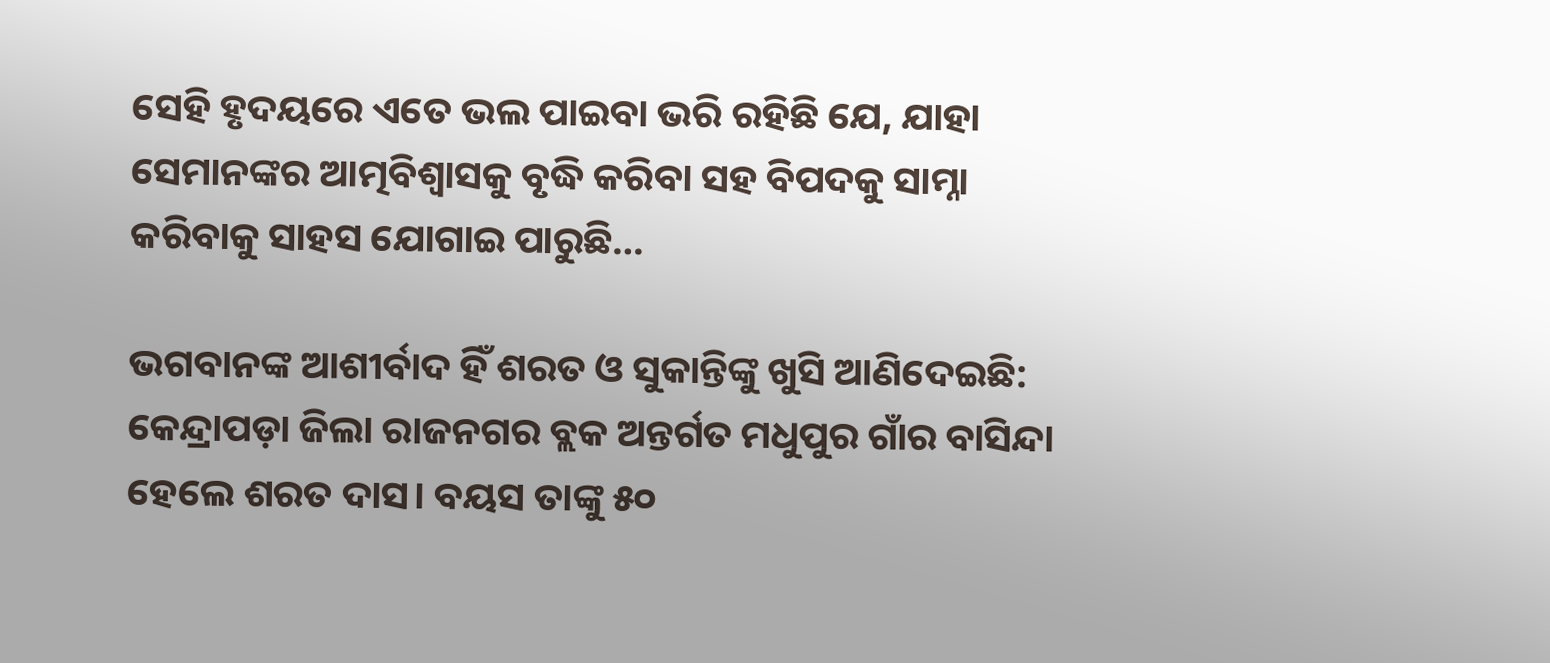ସେହି ହୃଦୟରେ ଏତେ ଭଲ ପାଇବା ଭରି ରହିଛି ଯେ, ଯାହା ସେମାନଙ୍କର ଆତ୍ମବିଶ୍ୱାସକୁ ବୃଦ୍ଧି କରିବା ସହ ବିପଦକୁ ସାମ୍ନା କରିବାକୁ ସାହସ ଯୋଗାଇ ପାରୁଛି…

ଭଗବାନଙ୍କ ଆଶୀର୍ବାଦ ହିଁ ଶରତ ଓ ସୁକାନ୍ତିଙ୍କୁ ଖୁସି ଆଣିଦେଇଛି: କେନ୍ଦ୍ରାପଡ଼ା ଜିଲା ରାଜନଗର ବ୍ଲକ ଅନ୍ତର୍ଗତ ମଧୁପୁର ଗାଁର ବାସିନ୍ଦା ହେଲେ ଶରତ ଦାସ। ବୟସ ତାଙ୍କୁ ୫୦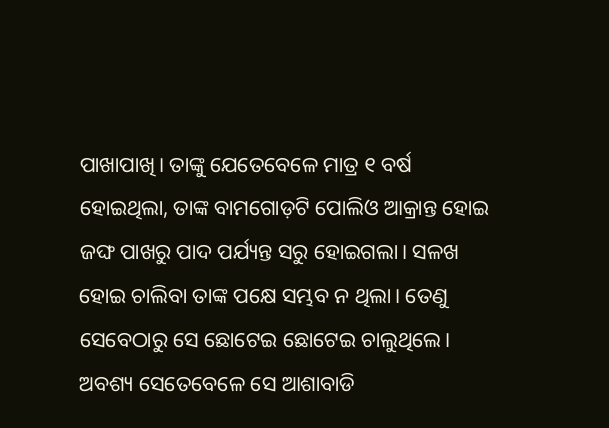ପାଖାପାଖି। ତାଙ୍କୁ ଯେତେବେଳେ ମାତ୍ର ୧ ବର୍ଷ ହୋଇଥିଲା, ତାଙ୍କ ବାମଗୋଡ଼ଟି ପୋଲିଓ ଆକ୍ରାନ୍ତ ହୋଇ ଜଙ୍ଘ ପାଖରୁ ପାଦ ପର୍ଯ୍ୟନ୍ତ ସରୁ ହୋଇଗଲା। ସଳଖ ହୋଇ ଚାଲିବା ତାଙ୍କ ପକ୍ଷେ ସମ୍ଭବ ନ ଥିଲା। ତେଣୁ ସେବେଠାରୁ ସେ ଛୋଟେଇ ଛୋଟେଇ ଚାଲୁଥିଲେ। ଅବଶ୍ୟ ସେତେବେଳେ ସେ ଆଶାବାଡି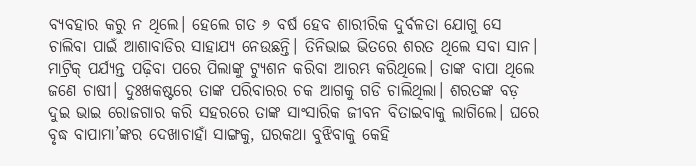ବ୍ୟବହାର କରୁ ନ ଥିଲେ। ହେଲେ ଗତ ୬ ବର୍ଷ ହେବ ଶାରୀରିକ ଦୁର୍ବଳତା ଯୋଗୁ ସେ ଚାଲିବା ପାଇଁ ଆଶାବାଡିର ସାହାଯ୍ୟ ନେଉଛନ୍ତି। ତିନିଭାଇ ଭିତରେ ଶରତ ଥିଲେ ସବା ସାନ। ମାଟ୍ରିକ୍‌ ପର୍ଯ୍ୟନ୍ତ ପଢ଼ିବା ପରେ ପିଲାଙ୍କୁ ଟ୍ୟୁଶନ କରିବା ଆରମ୍ଭ କରିଥିଲେ। ତାଙ୍କ ବାପା ଥିଲେ ଜଣେ ଚାଷୀ। ଦୁଃଖକଷ୍ଟରେ ତାଙ୍କ ପରିବାରର ଚକ ଆଗକୁ ଗଡି ଚାଲିଥିଲା। ଶରତଙ୍କ ବଡ଼ ଦୁଇ ଭାଇ ରୋଜଗାର କରି ସହରରେ ତାଙ୍କ ସାଂସାରିକ ଜୀବନ ବିତାଇବାକୁ ଲାଗିଲେ। ଘରେ ବୃଦ୍ଧ ବାପାମା’ଙ୍କର ଦେଖାଚାହାଁ ସାଙ୍ଗକୁ, ଘରକଥା ବୁଝିବାକୁ କେହି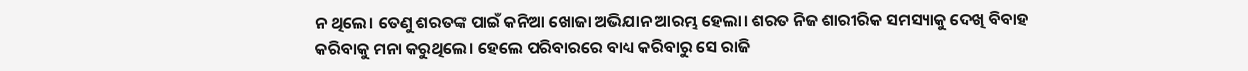ନ ଥିଲେ। ତେଣୁ ଶରତଙ୍କ ପାଇଁ କନିଆ ଖୋଜା ଅଭିଯାନ ଆରମ୍ଭ ହେଲା। ଶରତ ନିଜ ଶାରୀରିକ ସମସ୍ୟାକୁ ଦେଖି ବିବାହ କରିବାକୁ ମନା କରୁଥିଲେ। ହେଲେ ପରିବାରରେ ବାଧ୍ୟ କରିବାରୁ ସେ ରାଜି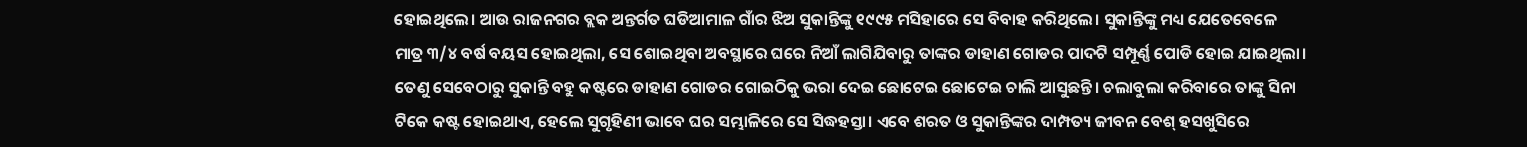ହୋଇଥିଲେ। ଆଉ ରାଜନଗର ବ୍ଲକ ଅନ୍ତର୍ଗତ ଘଡିଆମାଳ ଗାଁର ଝିଅ ସୁକାନ୍ତିଙ୍କୁ ୧୯୯୫ ମସିହାରେ ସେ ବିବାହ କରିଥିଲେ। ସୁକାନ୍ତିଙ୍କୁ ମଧ୍ୟ ଯେତେବେଳେ ମାତ୍ର ୩/୪ ବର୍ଷ ବୟସ ହୋଇଥିଲା, ସେ ଶୋଇଥିବା ଅବସ୍ଥାରେ ଘରେ ନିଆଁ ଲାଗିଯିବାରୁ ତାଙ୍କର ଡାହାଣ ଗୋଡର ପାଦଟି ସମ୍ପୂର୍ଣ୍ଣ ପୋଡି ହୋଇ ଯାଇଥିଲା। ତେଣୁ ସେବେଠାରୁ ସୁକାନ୍ତି ବହୁ କଷ୍ଟରେ ଡାହାଣ ଗୋଡର ଗୋଇଠିକୁ ଭରା ଦେଇ ଛୋଟେଇ ଛୋଟେଇ ଚାଲି ଆସୁଛନ୍ତି। ଚଲାବୁଲା କରିବାରେ ତାଙ୍କୁ ସିନା ଟିକେ କଷ୍ଟ ହୋଇଥାଏ, ହେଲେ ସୁଗୃହିଣୀ ଭାବେ ଘର ସମ୍ଭାଳିରେ ସେ ସିଦ୍ଧହସ୍ତା। ଏବେ ଶରତ ଓ ସୁକାନ୍ତିଙ୍କର ଦାମ୍ପତ୍ୟ ଜୀବନ ବେଶ୍‌ ହସଖୁସିରେ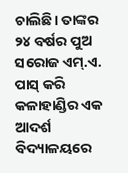ଚାଲିଛି। ତାଙ୍କର ୨୪ ବର୍ଷର ପୁଅ ସରୋଜ ଏମ୍‌.ଏ. ପାସ୍‌ କରି କଳାହାଣ୍ଡିର ଏକ ଆଦର୍ଶ ବିଦ୍ୟାଳୟରେ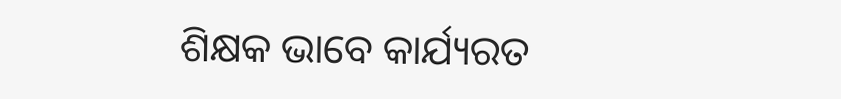ଶିକ୍ଷକ ଭାବେ କାର୍ଯ୍ୟରତ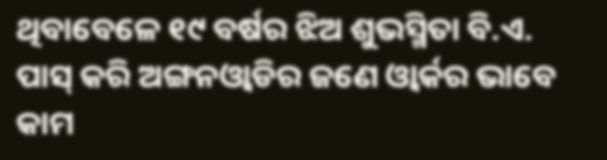ଥିବାବେଳେ ୧୯ ବର୍ଷର ଝିଅ ଶୁଭସ୍ମିତା ବି.ଏ. ପାସ୍‌ କରି ଅଙ୍ଗନଓ୍ବାଡିର ଜଣେ ଓ୍ବାର୍କର ଭାବେ କାମ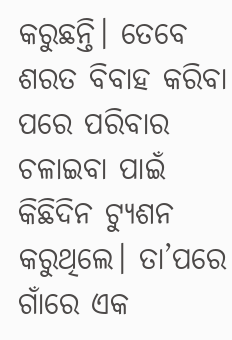କରୁଛନ୍ତି। ତେବେ ଶରତ ବିବାହ କରିବା ପରେ ପରିବାର ଚଳାଇବା ପାଇଁ କିଛିଦିନ ଟ୍ୟୁଶନ କରୁଥିଲେ। ତା’ପରେ ଗାଁରେ ଏକ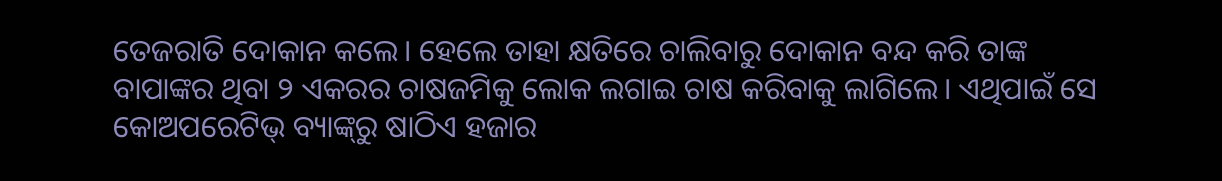ତେଜରାତି ଦୋକାନ କଲେ। ହେଲେ ତାହା କ୍ଷତିରେ ଚାଲିବାରୁ ଦୋକାନ ବନ୍ଦ କରି ତାଙ୍କ ବାପାଙ୍କର ଥିବା ୨ ଏକରର ଚାଷଜମିକୁ ଲୋକ ଲଗାଇ ଚାଷ କରିବାକୁ ଲାଗିଲେ। ଏଥିପାଇଁ ସେ କୋଅପରେଟିଭ୍‌ ବ୍ୟାଙ୍କ୍‌ରୁ ଷାଠିଏ ହଜାର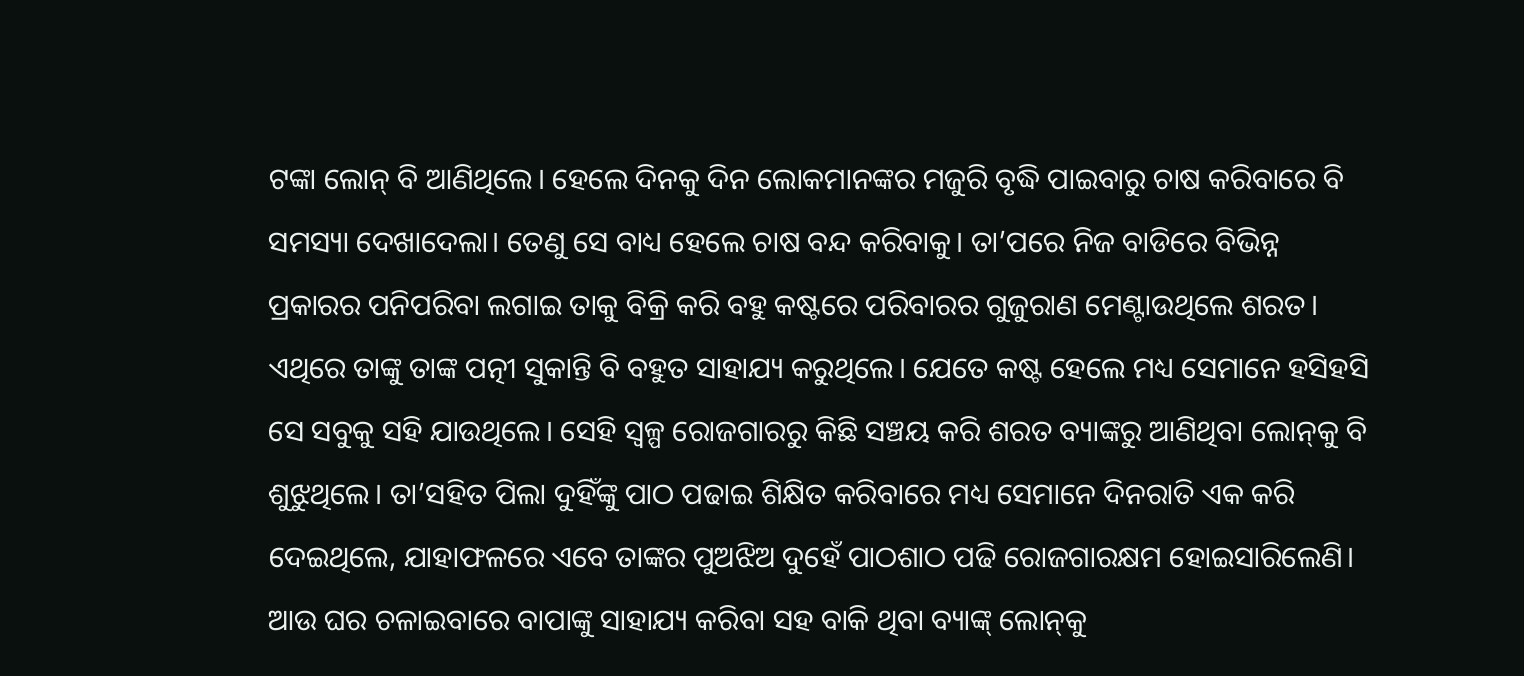ଟଙ୍କା ଲୋନ୍‌ ବି ଆଣିଥିଲେ। ହେଲେ ଦିନକୁ ଦିନ ଲୋକମାନଙ୍କର ମଜୁରି ବୃଦ୍ଧି ପାଇବାରୁ ଚାଷ କରିବାରେ ବି ସମସ୍ୟା ଦେଖାଦେଲା। ତେଣୁ ସେ ବାଧ୍ୟ ହେଲେ ଚାଷ ବନ୍ଦ କରିବାକୁ। ତା’ପରେ ନିଜ ବାଡିରେ ବିଭିନ୍ନ ପ୍ରକାରର ପନିପରିବା ଲଗାଇ ତାକୁ ବିକ୍ରି କରି ବହୁ କଷ୍ଟରେ ପରିବାରର ଗୁଜୁରାଣ ମେଣ୍ଟାଉଥିଲେ ଶରତ। ଏଥିରେ ତାଙ୍କୁ ତାଙ୍କ ପତ୍ନୀ ସୁକାନ୍ତି ବି ବହୁତ ସାହାଯ୍ୟ କରୁଥିଲେ। ଯେତେ କଷ୍ଟ ହେଲେ ମଧ୍ୟ ସେମାନେ ହସିହସି ସେ ସବୁକୁ ସହି ଯାଉଥିଲେ। ସେହି ସ୍ବଳ୍ପ ରୋଜଗାରରୁ କିଛି ସଞ୍ଚୟ କରି ଶରତ ବ୍ୟାଙ୍କରୁ ଆଣିଥିବା ଲୋନ୍‌କୁ ବି ଶୁଝୁଥିଲେ। ତା’ସହିତ ପିଲା ଦୁହିଁଙ୍କୁ ପାଠ ପଢାଇ ଶିକ୍ଷିତ କରିବାରେ ମଧ୍ୟ ସେମାନେ ଦିନରାତି ଏକ କରି ଦେଇଥିଲେ, ଯାହାଫଳରେ ଏବେ ତାଙ୍କର ପୁଅଝିଅ ଦୁହେଁ ପାଠଶାଠ ପଢି ରୋଜଗାରକ୍ଷମ ହୋଇସାରିଲେଣି। ଆଉ ଘର ଚଳାଇବାରେ ବାପାଙ୍କୁ ସାହାଯ୍ୟ କରିବା ସହ ବାକି ଥିବା ବ୍ୟାଙ୍କ୍‌ ଲୋନ୍‌କୁ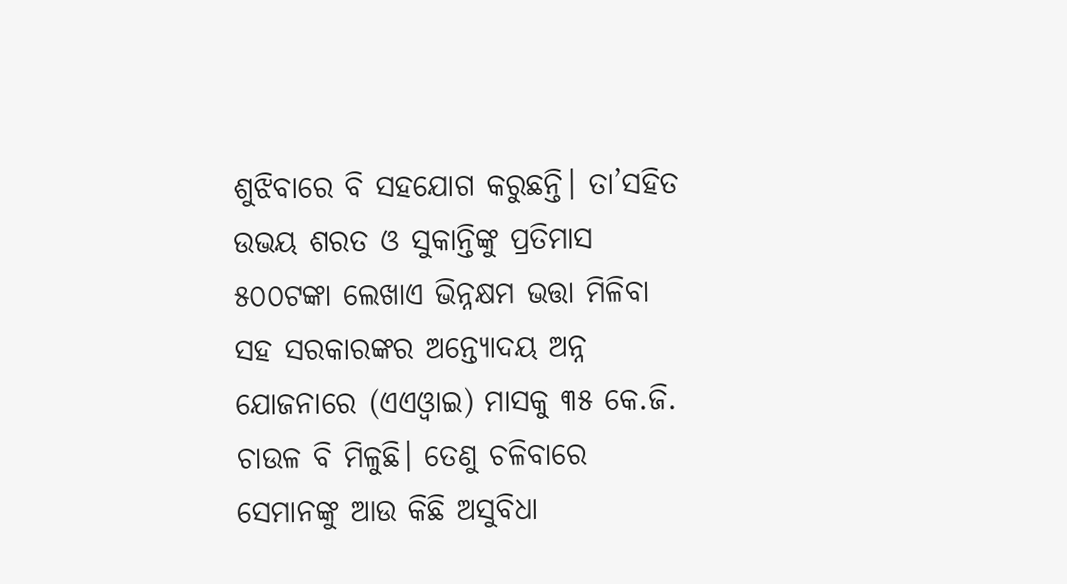ଶୁଝିବାରେ ବି ସହଯୋଗ କରୁଛନ୍ତି। ତା’ସହିତ ଉଭୟ ଶରତ ଓ ସୁକାନ୍ତିଙ୍କୁ ପ୍ରତିମାସ ୫୦୦ଟଙ୍କା ଲେଖାଏ ଭିନ୍ନକ୍ଷମ ଭତ୍ତା ମିଳିବା ସହ ସରକାରଙ୍କର ଅନ୍ତ୍ୟୋଦୟ ଅନ୍ନ ଯୋଜନାରେ (ଏଏଓ୍ବାଇ) ମାସକୁ ୩୫ କେ.ଜି. ଚାଉଳ ବି ମିଳୁଛି। ତେଣୁ ଚଳିବାରେ ସେମାନଙ୍କୁ ଆଉ କିଛି ଅସୁବିଧା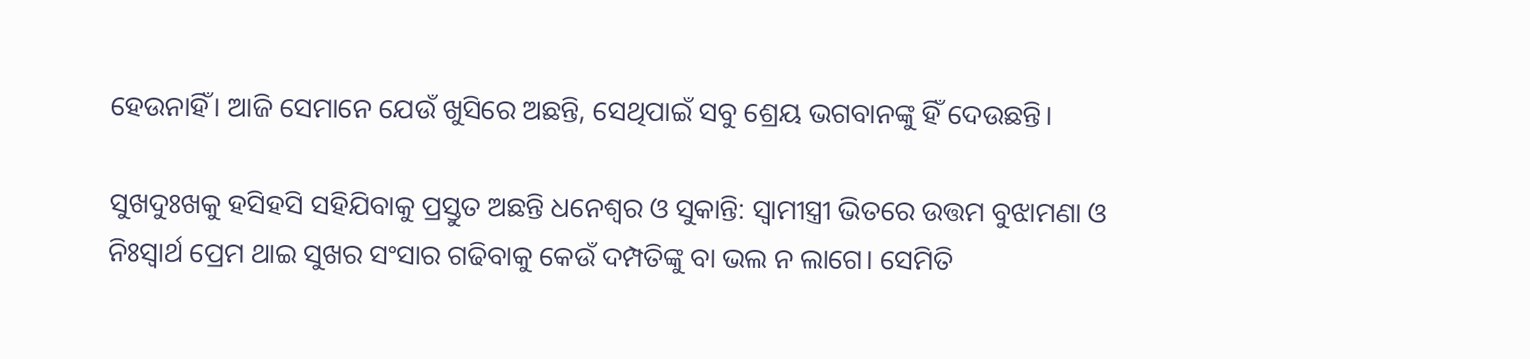ହେଉନାହିଁ। ଆଜି ସେମାନେ ଯେଉଁ ଖୁସିରେ ଅଛନ୍ତି, ସେଥିପାଇଁ ସବୁ ଶ୍ରେୟ ଭଗବାନଙ୍କୁ ହିଁ ଦେଉଛନ୍ତି।

ସୁଖଦୁଃଖକୁ ହସିହସି ସହିଯିବାକୁ ପ୍ରସ୍ତୁତ ଅଛନ୍ତି ଧନେଶ୍ୱର ଓ ସୁକାନ୍ତି: ସ୍ବାମୀସ୍ତ୍ରୀ ଭିତରେ ଉତ୍ତମ ବୁଝାମଣା ଓ ନିଃସ୍ବାର୍ଥ ପ୍ରେମ ଥାଇ ସୁଖର ସଂସାର ଗଢିବାକୁ କେଉଁ ଦମ୍ପତିଙ୍କୁ ବା ଭଲ ନ ଲାଗେ। ସେମିତି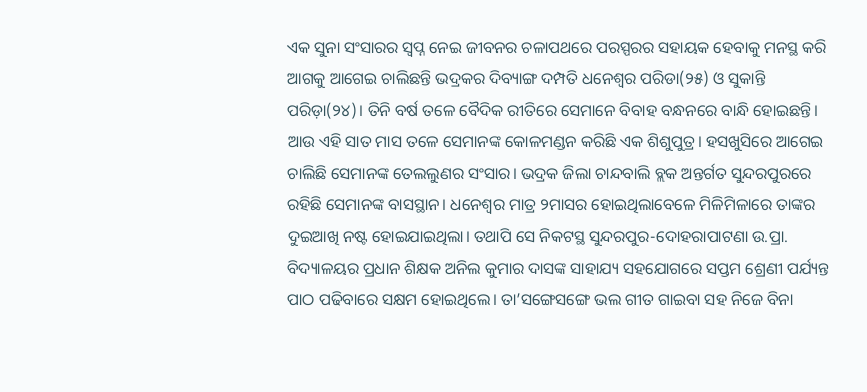ଏକ ସୁନା ସଂସାରର ସ୍ବପ୍ନ ନେଇ ଜୀବନର ଚଳାପଥରେ ପରସ୍ପରର ସହାୟକ ହେବାକୁ ମନସ୍ଥ କରି ଆଗକୁ ଆଗେଇ ଚାଲିଛନ୍ତି ଭଦ୍ରକର ଦିବ୍ୟାଙ୍ଗ ଦମ୍ପତି ଧନେଶ୍ୱର ପରିଡା(୨୫) ଓ ସୁକାନ୍ତି ପରିଡ଼ା(୨୪)। ତିନି ବର୍ଷ ତଳେ ବୈଦିକ ରୀତିରେ ସେମାନେ ବିବାହ ବନ୍ଧନରେ ବାନ୍ଧି ହୋଇଛନ୍ତି। ଆଉ ଏହି ସାତ ମାସ ତଳେ ସେମାନଙ୍କ କୋଳମଣ୍ଡନ କରିଛି ଏକ ଶିଶୁପୁତ୍ର। ହସଖୁସିରେ ଆଗେଇ ଚାଲିଛି ସେମାନଙ୍କ ତେଲଲୁଣର ସଂସାର। ଭଦ୍ରକ ଜିଲା ଚାନ୍ଦବାଲି ବ୍ଲକ ଅନ୍ତର୍ଗତ ସୁନ୍ଦରପୁରରେ ରହିଛି ସେମାନଙ୍କ ବାସସ୍ଥାନ। ଧନେଶ୍ୱର ମାତ୍ର ୨ମାସର ହୋଇଥିଲାବେଳେ ମିଳିମିଳାରେ ତାଙ୍କର ଦୁଇଆଖି ନଷ୍ଟ ହୋଇଯାଇଥିଲା। ତଥାପି ସେ ନିକଟସ୍ଥ ସୁନ୍ଦରପୁର-ଦୋହରାପାଟଣା ଉ.ପ୍ରା. ବିଦ୍ୟାଳୟର ପ୍ରଧାନ ଶିକ୍ଷକ ଅନିଲ କୁମାର ଦାସଙ୍କ ସାହାଯ୍ୟ ସହଯୋଗରେ ସପ୍ତମ ଶ୍ରେଣୀ ପର୍ଯ୍ୟନ୍ତ ପାଠ ପଢିବାରେ ସକ୍ଷମ ହୋଇଥିଲେ। ତା’ସଙ୍ଗେସଙ୍ଗେ ଭଲ ଗୀତ ଗାଇବା ସହ ନିଜେ ବିନା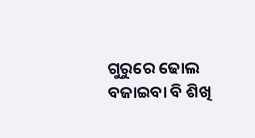ଗୁରୁରେ ଢୋଲ ବଜାଇବା ବି ଶିଖି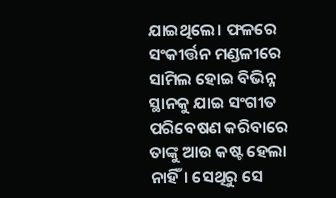ଯାଇଥିଲେ। ଫଳରେ ସଂକୀର୍ତ୍ତନ ମଣ୍ଡଳୀରେ ସାମିଲ ହୋଇ ବିଭିନ୍ନ ସ୍ଥାନକୁ ଯାଇ ସଂଗୀତ ପରିବେଷଣ କରିବାରେ ତାଙ୍କୁ ଆଉ କଷ୍ଟ ହେଲା ନାହିଁ। ସେଥିରୁ ସେ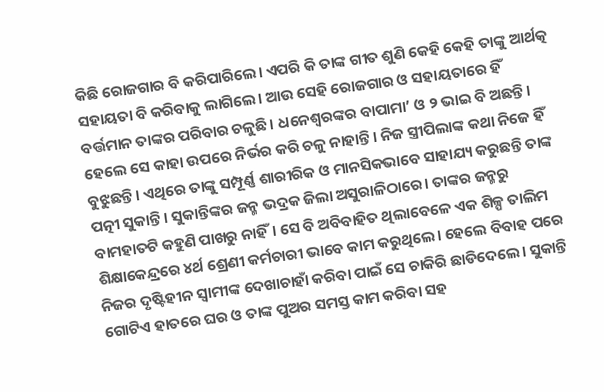କିଛି ରୋଜଗାର ବି କରିପାରିଲେ। ଏପରି କି ତାଙ୍କ ଗୀତ ଶୁଣି କେହି କେହି ତାଙ୍କୁ ଆର୍ଥତ୍କ ସହାୟତା ବି କରିବାକୁ ଲାଗିଲେ। ଆଉ ସେହି ରୋଜଗାର ଓ ସହାୟତାରେ ହିଁ ବର୍ତ୍ତମାନ ତାଙ୍କର ପରିବାର ଚଳୁଛି। ଧନେଶ୍ୱରଙ୍କର ବାପାମା’ ଓ ୨ ଭାଇ ବି ଅଛନ୍ତି। ହେଲେ ସେ କାହା ଉପରେ ନିର୍ଭର କରି ଚଳୁ ନାହାନ୍ତି। ନିଜ ସ୍ତ୍ରୀପିଲାଙ୍କ କଥା ନିଜେ ହିଁ ବୁଝୁଛନ୍ତି। ଏଥିରେ ତାଙ୍କୁ ସମ୍ପୂର୍ଣ୍ଣ ଶାରୀରିକ ଓ ମାନସିକଭାବେ ସାହାଯ୍ୟ କରୁଛନ୍ତି ତାଙ୍କ ପତ୍ନୀ ସୁକାନ୍ତି। ସୁକାନ୍ତିଙ୍କର ଜନ୍ମ ଭଦ୍ରକ ଜିଲା ଅସୁରାଳିଠାରେ। ତାଙ୍କର ଜନ୍ମରୁ ବାମହାତଟି କହୁଣି ପାଖରୁ ନାହିଁ। ସେ ବି ଅବିବାହିତ ଥିଲାବେଳେ ଏକ ଶିଳ୍ପ ତାଲିମ ଶିକ୍ଷାକେନ୍ଦ୍ରରେ ୪ର୍ଥ ଶ୍ରେଣୀ କର୍ମଚାରୀ ଭାବେ କାମ କରୁଥିଲେ। ହେଲେ ବିବାହ ପରେ ନିଜର ଦୃଷ୍ଟିହୀନ ସ୍ବାମୀଙ୍କ ଦେଖାଚାହାଁ କରିବା ପାଇଁ ସେ ଚାକିରି ଛାଡିଦେଲେ। ସୁକାନ୍ତି ଗୋଟିଏ ହାତରେ ଘର ଓ ତାଙ୍କ ପୁଅର ସମସ୍ତ କାମ କରିବା ସହ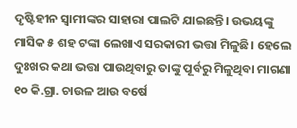ଦୃଷ୍ଟିହୀନ ସ୍ବାମୀଙ୍କର ସାହାରା ପାଲଟି ଯାଇଛନ୍ତି। ଉଭୟଙ୍କୁ ମାସିକ ୫ ଶହ ଟଙ୍କା ଲେଖାଏ ସରକାରୀ ଭତ୍ତା ମିଳୁଛି। ହେଲେ ଦୁଃଖର କଥା ଭତ୍ତା ପାଉଥିବାରୁ ତାଙ୍କୁ ପୂର୍ବରୁ ମିଳୁଥିବା ମାଗଣା ୧୦ କି.ଗ୍ରା. ଚାଉଳ ଆଉ ବର୍ଷେ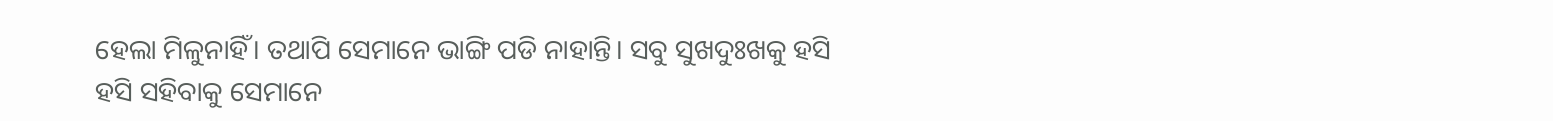ହେଲା ମିଳୁନାହିଁ। ତଥାପି ସେମାନେ ଭାଙ୍ଗି ପଡି ନାହାନ୍ତି। ସବୁ ସୁଖଦୁଃଖକୁ ହସି ହସି ସହିବାକୁ ସେମାନେ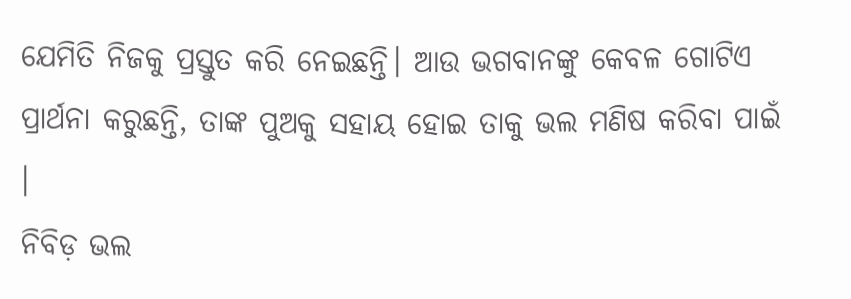ଯେମିତି ନିଜକୁ ପ୍ରସ୍ତୁତ କରି ନେଇଛନ୍ତି। ଆଉ ଭଗବାନଙ୍କୁ କେବଳ ଗୋଟିଏ ପ୍ରାର୍ଥନା କରୁଛନ୍ତି, ତାଙ୍କ ପୁଅକୁ ସହାୟ ହୋଇ ତାକୁ ଭଲ ମଣିଷ କରିବା ପାଇଁ ।
ନିବିଡ଼ ଭଲ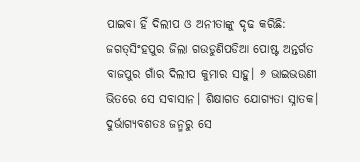ପାଇବା ହିଁ ଦିଲୀପ ଓ ଅନୀତାଙ୍କୁ ଦୃଢ କରିଛି: ଜଗତ୍‌ସିଂହପୁର ଜିଲା ଗଉଡୁଣିପଡିଆ ପୋଷ୍ଟ ଅନ୍ତର୍ଗତ ବାଜପୁର ଗାଁର ଦିଲୀପ କୁମାର ସାହୁ। ୬ ଭାଇଭଉଣୀ ଭିତରେ ସେ ସବାସାନ। ଶିକ୍ଷାଗତ ଯୋଗ୍ୟତା ସ୍ନାତକ। ଦୁର୍ଭାଗ୍ୟବଶତଃ ଜନ୍ମରୁ ସେ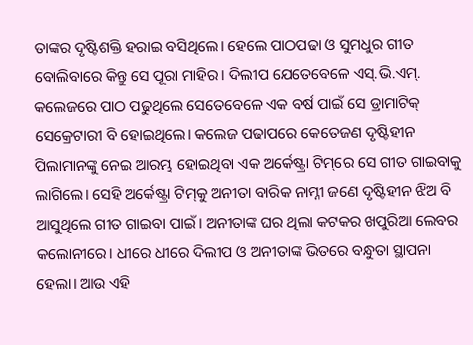ତାଙ୍କର ଦୃଷ୍ଟିଶକ୍ତି ହରାଇ ବସିଥିଲେ। ହେଲେ ପାଠପଢା ଓ ସୁମଧୁର ଗୀତ ବୋଲିବାରେ କିନ୍ତୁ ସେ ପୂରା ମାହିର। ଦିଲୀପ ଯେତେବେଳେ ଏସ୍‌.ଭି.ଏମ୍‌. କଲେଜରେ ପାଠ ପଢୁଥିଲେ ସେତେବେଳେ ଏକ ବର୍ଷ ପାଇଁ ସେ ଡ୍ରାମାଟିକ୍‌ ସେକ୍ରେଟାରୀ ବି ହୋଇଥିଲେ। କଲେଜ ପଢାପରେ କେତେଜଣ ଦୃଷ୍ଟିହୀନ ପିଲାମାନଙ୍କୁ ନେଇ ଆରମ୍ଭ ହୋଇଥିବା ଏକ ଅର୍କେଷ୍ଟ୍ରା ଟିମ୍‌ରେ ସେ ଗୀତ ଗାଇବାକୁ ଲାଗିଲେ। ସେହି ଅର୍କେଷ୍ଟ୍ରା ଟିମ୍‌କୁ ଅନୀତା ବାରିକ ନାମ୍ନୀ ଜଣେ ଦୃଷ୍ଟିହୀନ ଝିଅ ବି ଆସୁଥିଲେ ଗୀତ ଗାଇବା ପାଇଁ। ଅନୀତାଙ୍କ ଘର ଥିଲା କଟକର ଖପୁରିଆ ଲେବର କଲୋନୀରେ। ଧୀରେ ଧୀରେ ଦିଲୀପ ଓ ଅନୀତାଙ୍କ ଭିତରେ ବନ୍ଧୁତା ସ୍ଥାପନା ହେଲା। ଆଉ ଏହି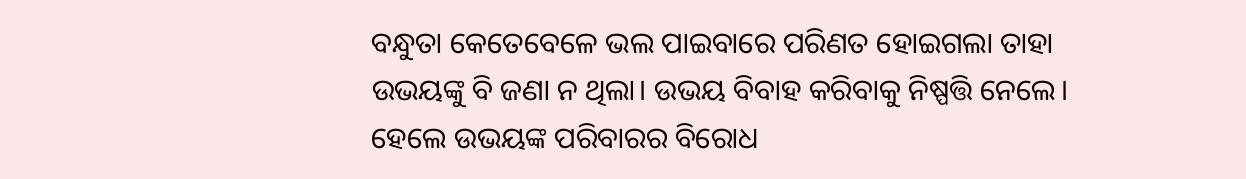ବନ୍ଧୁତା କେତେବେଳେ ଭଲ ପାଇବାରେ ପରିଣତ ହୋଇଗଲା ତାହା ଉଭୟଙ୍କୁ ବି ଜଣା ନ ଥିଲା। ଉଭୟ ବିବାହ କରିବାକୁ ନିଷ୍ପତ୍ତି ନେଲେ। ହେଲେ ଉଭୟଙ୍କ ପରିବାରର ବିରୋଧ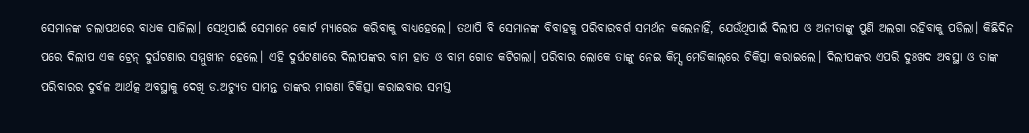ସେମାନଙ୍କ ଚଲାପଥରେ ବାଧକ ସାଜିଲା। ସେଥିପାଇଁ ସେମାନେ କୋର୍ଟ ମ୍ୟାରେଜ କରିବାକୁ ବାଧ୍ୟହେଲେ। ତଥାପି ବି ସେମାନଙ୍କ ବିବାହକୁ ପରିବାରବର୍ଗ ସମର୍ଥନ କଲେନାହିଁ, ଯେଉଁଥିପାଇଁ ଦିଲୀପ ଓ ଅନୀତାଙ୍କୁ ପୁଣି ଅଲଗା ରହିବାକୁ ପଡିଲା। କିଛିଦିନ ପରେ ଦିଲୀପ ଏକ ଟ୍ରେନ୍‌ ଦୁର୍ଘଟଣାର ସମ୍ମୁଖୀନ ହେଲେ। ଏହି ଦୁର୍ଘଟଣାରେ ଦିଲୀପଙ୍କର ବାମ ହାତ ଓ ବାମ ଗୋଡ କଟିଗଲା। ପରିବାର ଲୋକେ ତାଙ୍କୁ ନେଇ କିମ୍ସ ମେଡିକାଲ୍‌ରେ ଚିକିତ୍ସା କରାଇଲେ। ଦିଲୀପଙ୍କର ଏପରି ଦୁଃଖଦ ଅବସ୍ଥା ଓ ତାଙ୍କ ପରିବାରର ଦୁର୍ବଳ ଆର୍ଥତ୍କ ଅବସ୍ଥାକୁ ଦେଖି ଡ.ଅଚ୍ୟୁତ ସାମନ୍ତ ତାଙ୍କର ମାଗଣା ଚିକିତ୍ସା କରାଇବାର ସମସ୍ତ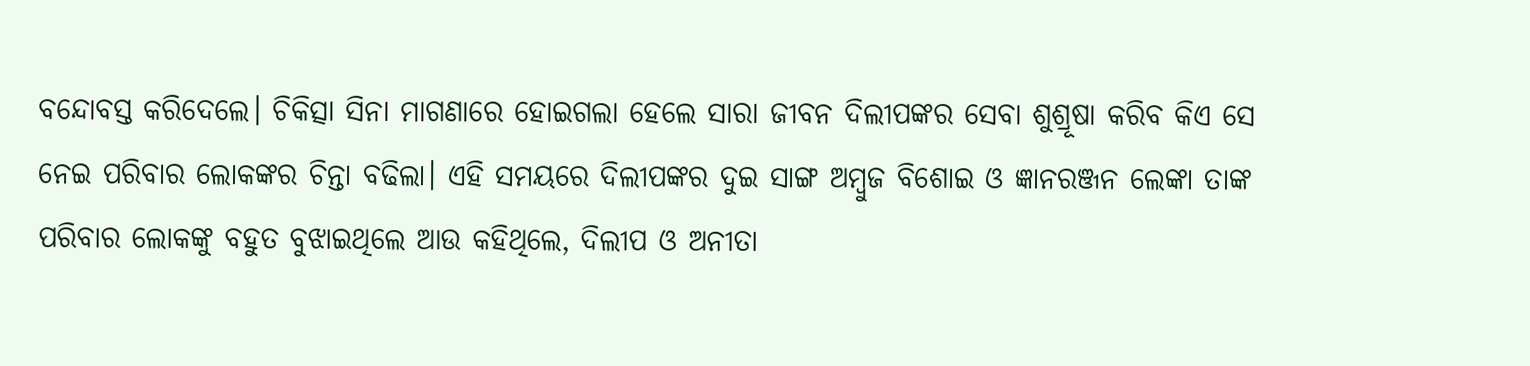ବନ୍ଦୋବସ୍ତ କରିଦେଲେ। ଚିକିତ୍ସା ସିନା ମାଗଣାରେ ହୋଇଗଲା ହେଲେ ସାରା ଜୀବନ ଦିଲୀପଙ୍କର ସେବା ଶୁଶ୍ରୂଷା କରିବ କିଏ ସେ ନେଇ ପରିବାର ଲୋକଙ୍କର ଚିନ୍ତା ବଢିଲା। ଏହି ସମୟରେ ଦିଲୀପଙ୍କର ଦୁଇ ସାଙ୍ଗ ଅମ୍ବୁଜ ବିଶୋଇ ଓ ଜ୍ଞାନରଞ୍ଜନ ଲେଙ୍କା ତାଙ୍କ ପରିବାର ଲୋକଙ୍କୁ ବହୁତ ବୁଝାଇଥିଲେ ଆଉ କହିଥିଲେ, ଦିଲୀପ ଓ ଅନୀତା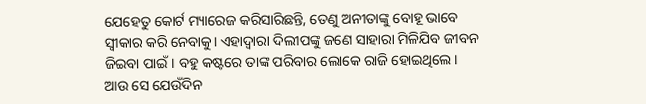ଯେହେତୁ କୋର୍ଟ ମ୍ୟାରେଜ କରିସାରିଛନ୍ତି, ତେଣୁ ଅନୀତାଙ୍କୁ ବୋହୂ ଭାବେ ସ୍ବୀକାର କରି ନେବାକୁ। ଏହାଦ୍ୱାରା ଦିଲୀପଙ୍କୁ ଜଣେ ସାହାରା ମିଳିଯିବ ଜୀବନ ଜିଇବା ପାଇଁ। ବହୁ କଷ୍ଟରେ ତାଙ୍କ ପରିବାର ଲୋକେ ରାଜି ହୋଇଥିଲେ। ଆଉ ସେ ଯେଉଁଦିନ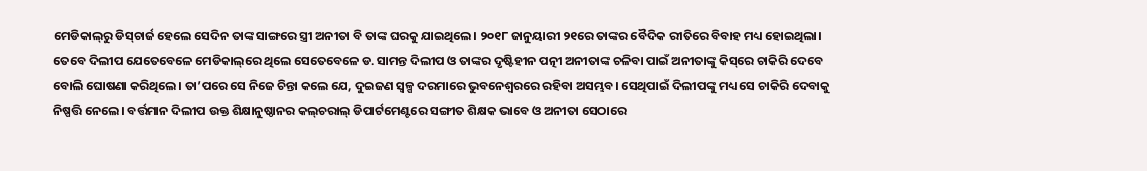ମେଡିକାଲ୍‌ରୁ ଡିସ୍‌ଚାର୍ଜ ହେଲେ ସେଦିନ ତାଙ୍କ ସାଙ୍ଗରେ ସ୍ତ୍ରୀ ଅନୀତା ବି ତାଙ୍କ ଘରକୁ ଯାଇଥିଲେ। ୨୦୧୮ ଜାନୁୟାରୀ ୨୧ରେ ତାଙ୍କର ବୈଦିକ ରୀତିରେ ବିବାହ ମଧ୍ୟ ହୋଇଥିଲା। ତେବେ ଦିଲୀପ ଯେତେବେଳେ ମେଡିକାଲ୍‌ରେ ଥିଲେ ସେତେବେଳେ ଡ. ସାମନ୍ତ ଦିଲୀପ ଓ ତାଙ୍କର ଦୃଷ୍ଟିହୀନ ପତ୍ନୀ ଅନୀତାଙ୍କ ଚଳିବା ପାଇଁ ଅନୀତାଙ୍କୁ କିସ୍‌ରେ ଚାକିରି ଦେବେ ବୋଲି ଘୋଷଣା କରିଥିଲେ। ତା’ପରେ ସେ ନିଜେ ଚିନ୍ତା କଲେ ଯେ, ଦୁଇଜଣ ସ୍ବଳ୍ପ ଦରମାରେ ଭୁବନେଶ୍ୱରରେ ରହିବା ଅସମ୍ଭବ। ସେଥିପାଇଁ ଦିଲୀପଙ୍କୁ ମଧ୍ୟ ସେ ଚାକିରି ଦେବାକୁ ନିଷ୍ପତ୍ତି ନେଲେ। ବର୍ତ୍ତମାନ ଦିଲୀପ ଉକ୍ତ ଶିକ୍ଷାନୁଷ୍ଠାନର କଲ୍‌ଚରାଲ୍‌ ଡିପାର୍ଟମେଣ୍ଟରେ ସଙ୍ଗୀତ ଶିକ୍ଷକ ଭାବେ ଓ ଅନୀତା ସେଠାରେ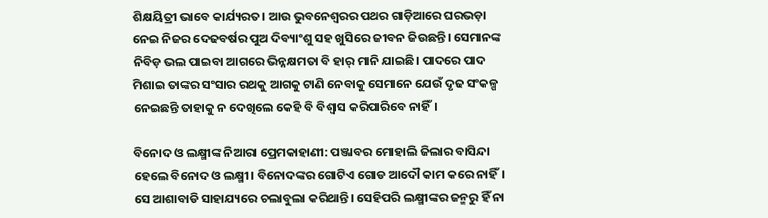ଶିକ୍ଷୟିତ୍ରୀ ଭାବେ କାର୍ଯ୍ୟରତ। ଆଉ ଭୁବନେଶ୍ୱରର ପଥର ଗାଡ଼ିଆରେ ଘରଭଡ଼ା ନେଇ ନିଜର ଦେଢବର୍ଷର ପୁଅ ଦିବ୍ୟାଂଶୁ ସହ ଖୁସିରେ ଜୀବନ ଜିଉଛନ୍ତି। ସେମାନଙ୍କ ନିବିଡ଼ ଭଲ ପାଇବା ଆଗରେ ଭିନ୍ନକ୍ଷମତା ବି ହାର୍‌ ମାନି ଯାଇଛି। ପାଦରେ ପାଦ ମିଶାଇ ତାଙ୍କର ସଂସାର ରଥକୁ ଆଗକୁ ଟାଣି ନେବାକୁ ସେମାନେ ଯେଉଁ ଦୃଢ ସଂକଳ୍ପ ନେଇଛନ୍ତି ତାହାକୁ ନ ଦେଖିଲେ କେହି ବି ବିଶ୍ୱାସ କରିପାରିବେ ନାହିଁ।

ବିନୋଦ ଓ ଲକ୍ଷ୍ମୀଙ୍କ ନିଆରା ପ୍ରେମକାହାଣୀ: ପଞ୍ଜାବର ମୋହାଲି ଜିଲାର ବାସିନ୍ଦା ହେଲେ ବିନୋଦ ଓ ଲକ୍ଷ୍ମୀ। ବିନୋଦଙ୍କର ଗୋଟିଏ ଗୋଡ ଆଦୌ କାମ କରେ ନାହିଁ। ସେ ଆଶାବାଡି ସାହାଯ୍ୟରେ ଚଲାବୁଲା କରିଥାନ୍ତି। ସେହିପରି ଲକ୍ଷ୍ମୀଙ୍କର ଜନ୍ମରୁ ହିଁ ନା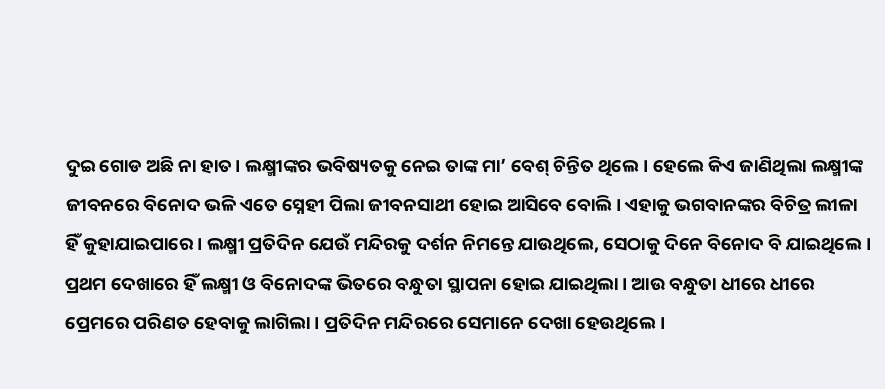ଦୁଇ ଗୋଡ ଅଛି ନା ହାତ। ଲକ୍ଷ୍ମୀଙ୍କର ଭବିଷ୍ୟତକୁ ନେଇ ତାଙ୍କ ମା’ ବେଶ୍‌ ଚିନ୍ତିତ ଥିଲେ। ହେଲେ କିଏ ଜାଣିଥିଲା ଲକ୍ଷ୍ମୀଙ୍କ ଜୀବନରେ ବିନୋଦ ଭଳି ଏତେ ସ୍ନେହୀ ପିଲା ଜୀବନସାଥୀ ହୋଇ ଆସିବେ ବୋଲି। ଏହାକୁ ଭଗବାନଙ୍କର ବିଚିତ୍ର ଲୀଳା ହିଁ କୁହାଯାଇପାରେ। ଲକ୍ଷ୍ମୀ ପ୍ରତିଦିନ ଯେଉଁ ମନ୍ଦିରକୁ ଦର୍ଶନ ନିମନ୍ତେ ଯାଉଥିଲେ, ସେଠାକୁ ଦିନେ ବିନୋଦ ବି ଯାଇଥିଲେ। ପ୍ରଥମ ଦେଖାରେ ହିଁ ଲକ୍ଷ୍ମୀ ଓ ବିନୋଦଙ୍କ ଭିତରେ ବନ୍ଧୁତା ସ୍ଥାପନା ହୋଇ ଯାଇଥିଲା। ଆଉ ବନ୍ଧୁତା ଧୀରେ ଧୀରେ ପ୍ରେମରେ ପରିଣତ ହେବାକୁ ଲାଗିଲା। ପ୍ରତିଦିନ ମନ୍ଦିରରେ ସେମାନେ ଦେଖା ହେଉଥିଲେ।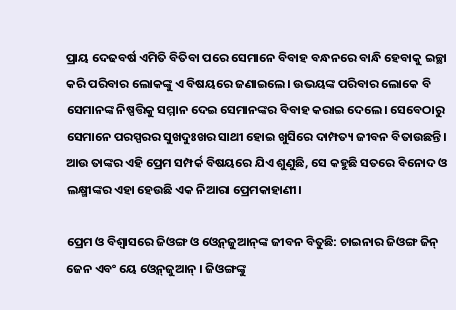ପ୍ରାୟ ଦେଢବର୍ଷ ଏମିତି ବିତିବା ପରେ ସେମାନେ ବିବାହ ବନ୍ଧନରେ ବାନ୍ଧି ହେବାକୁ ଇଚ୍ଛା କରି ପରିବାର ଲୋକଙ୍କୁ ଏ ବିଷୟରେ ଜଣାଇଲେ। ଉଭୟଙ୍କ ପରିବାର ଲୋକେ ବି ସେମାନଙ୍କ ନିଷ୍ପତ୍ତିକୁ ସମ୍ମାନ ଦେଇ ସେମାନଙ୍କର ବିବାହ କରାଇ ଦେଲେ। ସେବେଠାରୁ ସେମାନେ ପରସ୍ପରର ସୁଖଦୁଃଖର ସାଥୀ ହୋଇ ଖୁସିରେ ଦାମ୍ପତ୍ୟ ଜୀବନ ବିତାଉଛନ୍ତି। ଆଉ ତାଙ୍କର ଏହି ପ୍ରେମ ସମ୍ପର୍କ ବିଷୟରେ ଯିଏ ଶୁଣୁଛି, ସେ କହୁଛି ସତରେ ବିନୋଦ ଓ ଲକ୍ଷ୍ମୀଙ୍କର ଏହା ହେଉଛି ଏକ ନିଆରା ପ୍ରେମକାହାଣୀ।

ପ୍ରେମ ଓ ବିଶ୍ୱାସରେ ଜିଓଙ୍ଗ ଓ ଓ୍ବେନ୍‌ଜୁଆନ୍‌ଙ୍କ ଜୀବନ ବିତୁଛି: ଚାଇନାର ଜିଓଙ୍ଗ ଜିନ୍‌ ଜେନ ଏବଂ ୟେ ଓ୍ବେନ୍‌ଜୁଆନ୍‌ । ଜିଓଙ୍ଗଙ୍କୁ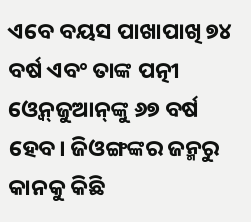ଏବେ ବୟସ ପାଖାପାଖି ୭୪ ବର୍ଷ ଏବଂ ତାଙ୍କ ପତ୍ନୀ ଓ୍ବେନ୍‌ଜୁଆନ୍‌ଙ୍କୁ ୬୭ ବର୍ଷ ହେବ। ଜିଓଙ୍ଗଙ୍କର ଜନ୍ମରୁ କାନକୁ କିଛି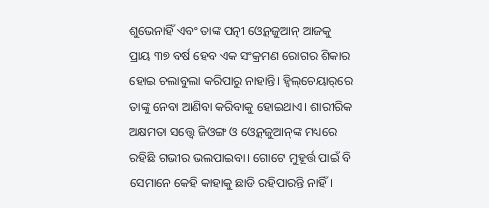ଶୁଭେନାହିଁ ଏବଂ ତାଙ୍କ ପତ୍ନୀ ଓ୍ବେନ୍‌ଜୁଆନ୍‌ ଆଜକୁ ପ୍ରାୟ ୩୭ ବର୍ଷ ହେବ ଏକ ସଂକ୍ରମଣ ରୋଗର ଶିକାର ହୋଇ ଚଲାବୁଲା କରିପାରୁ ନାହାନ୍ତି। ହ୍ବିଲ୍‌ଚେୟାର୍‌ରେ ତାଙ୍କୁ ନେବା ଆଣିବା କରିବାକୁ ହୋଇଥାଏ। ଶାରୀରିକ ଅକ୍ଷମତା ସତ୍ତ୍ୱେ ଜିଓଙ୍ଗ ଓ ଓ୍ବେନ୍‌ଜୁଆନ୍‌ଙ୍କ ମଧ୍ୟରେ ରହିଛି ଗଭୀର ଭଲପାଇବା। ଗୋଟେ ମୁହୂର୍ତ୍ତ ପାଇଁ ବି ସେମାନେ କେହି କାହାକୁ ଛାଡି ରହିପାରନ୍ତି ନାହିଁ।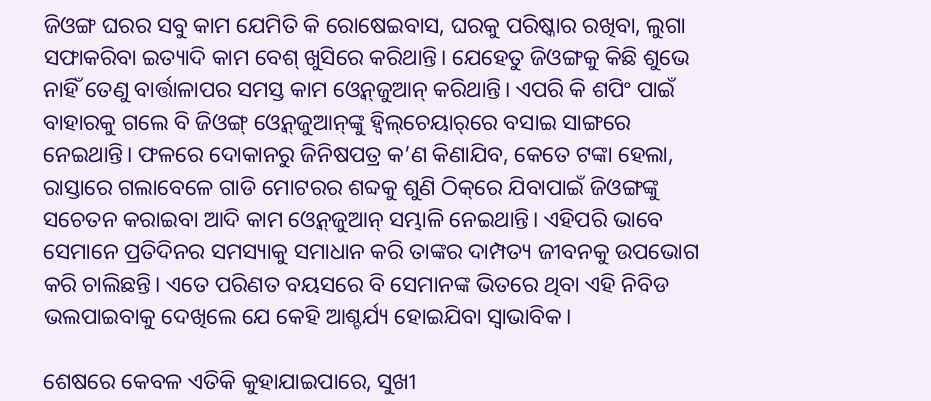ଜିଓଙ୍ଗ ଘରର ସବୁ କାମ ଯେମିତି କି ରୋଷେଇବାସ, ଘରକୁ ପରିଷ୍କାର ରଖିବା, ଲୁଗା ସଫାକରିବା ଇତ୍ୟାଦି କାମ ବେଶ୍‌ ଖୁସିରେ କରିଥାନ୍ତି। ଯେହେତୁ ଜିଓଙ୍ଗକୁ କିଛି ଶୁଭେ ନାହିଁ ତେଣୁ ବାର୍ତ୍ତାଳାପର ସମସ୍ତ କାମ ଓ୍ବେନ୍‌ଜୁଆନ୍‌ କରିଥାନ୍ତି। ଏପରି କି ଶପିଂ ପାଇଁ ବାହାରକୁ ଗଲେ ବି ଜିଓଙ୍ଗ୍‌ ଓ୍ବେନ୍‌ଜୁଆନ୍‌ଙ୍କୁ ହ୍ବିଲ୍‌ଚେୟାର୍‌ରେ ବସାଇ ସାଙ୍ଗରେ ନେଇଥାନ୍ତି। ଫଳରେ ଦୋକାନରୁ ଜିନିଷପତ୍ର କ’ଣ କିଣାଯିବ, କେତେ ଟଙ୍କା ହେଲା, ରାସ୍ତାରେ ଗଲାବେଳେ ଗାଡି ମୋଟରର ଶବ୍ଦକୁ ଶୁଣି ଠିକ୍‌ରେ ଯିବାପାଇଁ ଜିଓଙ୍ଗଙ୍କୁ ସଚେତନ କରାଇବା ଆଦି କାମ ଓ୍ବେନ୍‌ଜୁଆନ୍‌ ସମ୍ଭାଳି ନେଇଥାନ୍ତି। ଏହିପରି ଭାବେ ସେମାନେ ପ୍ରତିଦିନର ସମସ୍ୟାକୁ ସମାଧାନ କରି ତାଙ୍କର ଦାମ୍ପତ୍ୟ ଜୀବନକୁ ଉପଭୋଗ କରି ଚାଲିଛନ୍ତି। ଏତେ ପରିଣତ ବୟସରେ ବି ସେମାନଙ୍କ ଭିତରେ ଥିବା ଏହି ନିବିଡ ଭଲପାଇବାକୁ ଦେଖିଲେ ଯେ କେହି ଆଶ୍ଚର୍ଯ୍ୟ ହୋଇଯିବା ସ୍ବାଭାବିକ।

ଶେଷରେ କେବଳ ଏତିକି କୁହାଯାଇପାରେ, ସୁଖୀ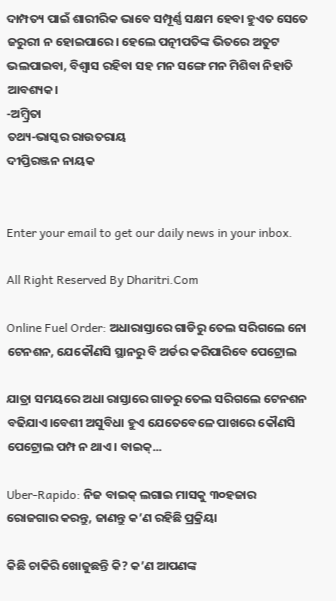ଦାମ୍ପତ୍ୟ ପାଇଁ ଶାରୀରିକ ଭାବେ ସମ୍ପୂର୍ଣ୍ଣ ସକ୍ଷମ ହେବା ହୁଏତ ସେତେ ଜରୁରୀ ନ ହୋଇପାରେ। ହେଲେ ପତ୍ନୀପତିଙ୍କ ଭିତରେ ଅତୁଟ ଭଲପାଇବା, ବିଶ୍ୱାସ ରହିବା ସହ ମନ ସଙ୍ଗେ ମନ ମିଶିବା ନିହାତି ଆବଶ୍ୟକ।
-ଅମ୍ବ୍ରିତା
ତଥ୍ୟ-ଭାସ୍କର ରାଉତରାୟ
ଦୀପ୍ତିରଞ୍ଜନ ନାୟକ


Enter your email to get our daily news in your inbox.

All Right Reserved By Dharitri.Com

Online Fuel Order: ଅଧାରାସ୍ତାରେ ଗାଡିରୁ ତେଲ ସରିଗଲେ ନୋ ଟେନଶନ, ଯେକୌଣସି ସ୍ଥାନରୁ ବି ଅର୍ଡର କରିପାରିବେ ପେଟ୍ରୋଲ

ଯାତ୍ରା ସମୟରେ ଅଧା ରାସ୍ତାରେ ଗାଡରୁ ତେଲ ସରିଗଲେ ଟେନଶନ ବଢିଯାଏ।ବେଶୀ ଅସୁବିଧା ହୁଏ ଯେତେବେଳେ ପାଖରେ କୌଣସି ପେଟ୍ରୋଲ ପମ୍ପ ନ ଥାଏ। ବାଇକ୍‌...

Uber-Rapido: ନିଜ ବାଇକ୍‌ ଲଗାଇ ମାସକୁ ୩୦ହଜାର ରୋଜଗାର କରନ୍ତୁ, ଜାଣନ୍ତୁ କ’ଣ ରହିଛି ପ୍ରକ୍ରିୟା

କିଛି ଚାକିରି ଖୋଜୁଛନ୍ତି କି? କ’ଣ ଆପଣଙ୍କ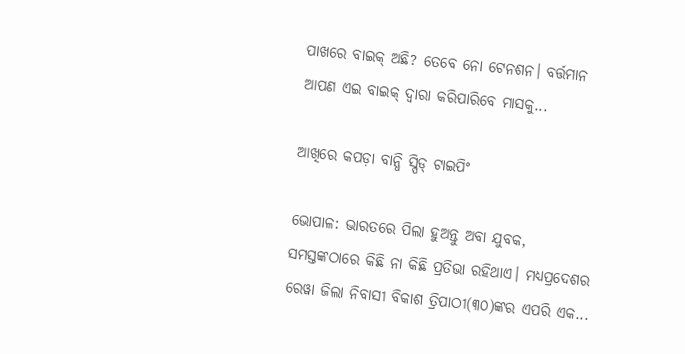ପାଖରେ ବାଇକ୍‌ ଅଛି? ତେବେ ନୋ ଟେନଶନ। ବର୍ତ୍ତମାନ ଆପଣ ଏଇ ବାଇକ୍‌ ଦ୍ୱାରା କରିପାରିବେ ମାସକୁ...

ଆଖିରେ କପଡ଼ା ବାନ୍ଧି ସ୍ପିଡ୍‌ ଟାଇପିଂ

ଭୋପାଳ: ଭାରତରେ ପିଲା ହୁଅନ୍ତୁ ଅବା ଯୁବକ, ସମସ୍ତଙ୍କଠାରେ କିଛି ନା କିଛି ପ୍ରତିଭା ରହିଥାଏ। ମଧ୍ୟପ୍ରଦେଶର ରେୱା ଜିଲା ନିବାସୀ ବିକାଶ ତ୍ରିପାଠୀ(୩୦)ଙ୍କର ଏପରି ଏକ...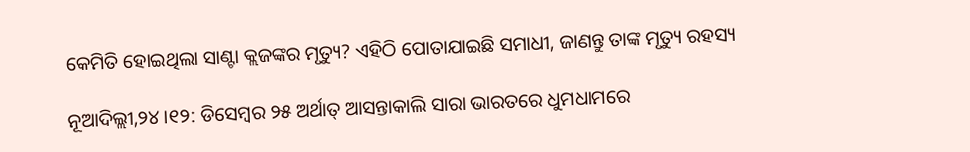କେମିତି ହୋଇଥିଲା ସାଣ୍ଟା କ୍ଲଜଙ୍କର ମୃତ୍ୟୁ? ଏହିଠି ପୋତାଯାଇଛି ସମାଧୀ, ଜାଣନ୍ତୁ ତାଙ୍କ ମୃତ୍ୟୁ ରହସ୍ୟ

ନୂଆଦିଲ୍ଲୀ,୨୪।୧୨: ଡିସେମ୍ବର ୨୫ ଅର୍ଥାତ୍‌ ଆସନ୍ତାକାଲି ସାରା ଭାରତରେ ଧୁମଧାମରେ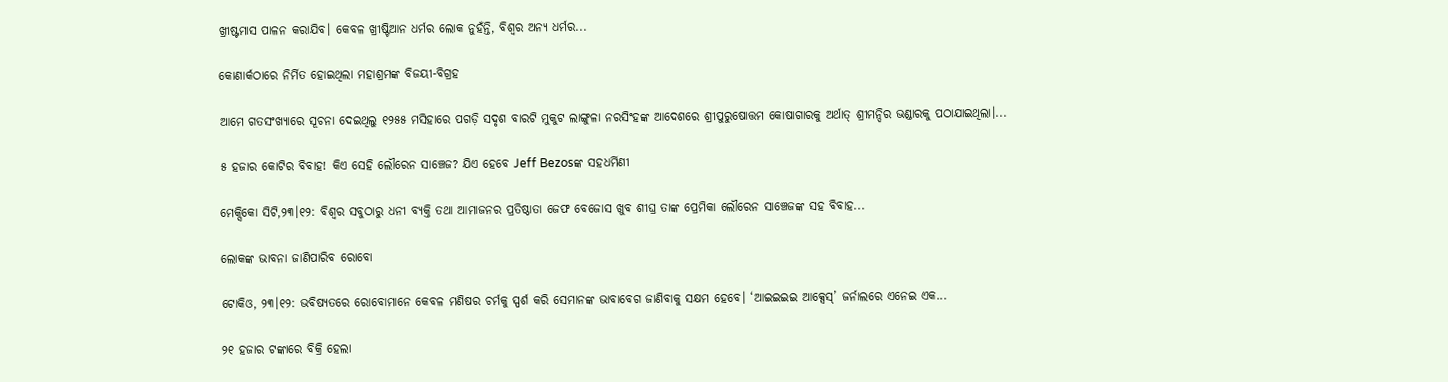ଖ୍ରୀଷ୍ଟମାସ ପାଳନ କରାଯିବ। କେବଳ ଖ୍ରୀଷ୍ଟିଆନ ଧର୍ମର ଲୋକ ନୁହଁନ୍ତି, ବିଶ୍ୱର ଅନ୍ୟ ଧର୍ମର...

କୋଣାର୍କଠାରେ ନିର୍ମିତ ହୋଇଥିଲା ମହାଶ୍ରମଙ୍କ ବିଜୟୀ-ବିଗ୍ରହ

ଆମେ ଗତସଂଖ୍ୟାରେ ସୂଚନା ଦେଇଥିଲୁ ୧୨୫୫ ମସିହାରେ ପଗଡ଼ି ସଦୃଶ ବାରଟି ମୁକୁଟ ଲାଙ୍ଗୁଳା ନରସିଂହଙ୍କ ଆଦେଶରେ ଶ୍ରୀପୁରୁଷୋତ୍ତମ କୋଷାଗାରକୁ ଅର୍ଥାତ୍‌ ଶ୍ରୀମନ୍ଦିର ଭଣ୍ଡାରକୁ ପଠାଯାଇଥିଲା।...

୫ ହଜାର କୋଟିର ବିବାହ! କିଏ ସେହି ଲୌରେନ ସାଞ୍ଚେଜ? ଯିଏ ହେବେ Jeff Bezosଙ୍କ ସହଧର୍ମିଣୀ

ମେକ୍ସିକୋ ସିଟି,୨୩।୧୨: ବିଶ୍ୱର ସବୁଠାରୁ ଧନୀ ବ୍ୟକ୍ତି ତଥା ଆମାଜନର ପ୍ରତିଷ୍ଠାତା ଜେଫ ବେଜୋସ ଖୁବ ଶୀଘ୍ର ତାଙ୍କ ପ୍ରେମିକା ଲୌରେନ ସାଞ୍ଚେଜଙ୍କ ସହ ବିବାହ...

ଲୋକଙ୍କ ଭାବନା ଜାଣିପାରିବ ରୋବୋ

ଟୋକିଓ, ୨୩।୧୨: ଭବିଷ୍ୟତରେ ରୋବୋମାନେ କେବଳ ମଣିଷର ଚର୍ମକୁ ସ୍ପର୍ଶ କରି ସେମାନଙ୍କ ଭାବାବେଗ ଜାଣିବାକୁ ସକ୍ଷମ ହେବେ। ‘ଆଇଇଇଇ ଆକ୍ସେସ୍‌’ ଜର୍ନାଲରେ ଏନେଇ ଏକ...

୨୧ ହଜାର ଟଙ୍କାରେ ବିକ୍ରି ହେଲା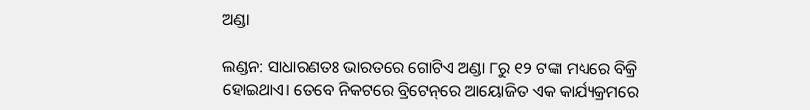ଅଣ୍ଡା

ଲଣ୍ଡନ: ସାଧାରଣତଃ ଭାରତରେ ଗୋଟିଏ ଅଣ୍ଡା ୮ରୁ ୧୨ ଟଙ୍କା ମଧ୍ୟରେ ବିକ୍ରି ହୋଇଥାଏ। ତେବେ ନିକଟରେ ବ୍ରିଟେନ୍‌ରେ ଆୟୋଜିତ ଏକ କାର୍ଯ୍ୟକ୍ରମରେ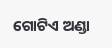ଗୋଟିଏ ଅଣ୍ଡା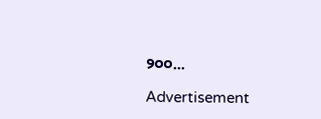୨୦୦...

Advertisement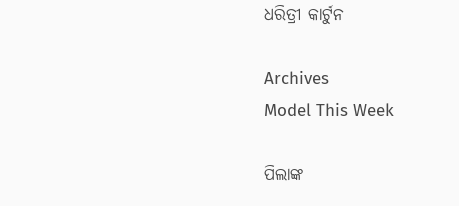ଧରିତ୍ରୀ କାର୍ଟୁନ

Archives
Model This Week

ପିଲାଙ୍କ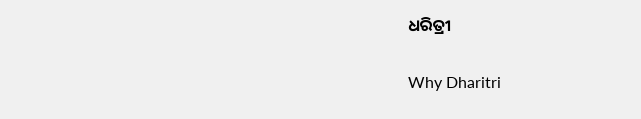ଧରିତ୍ରୀ

Why Dharitri